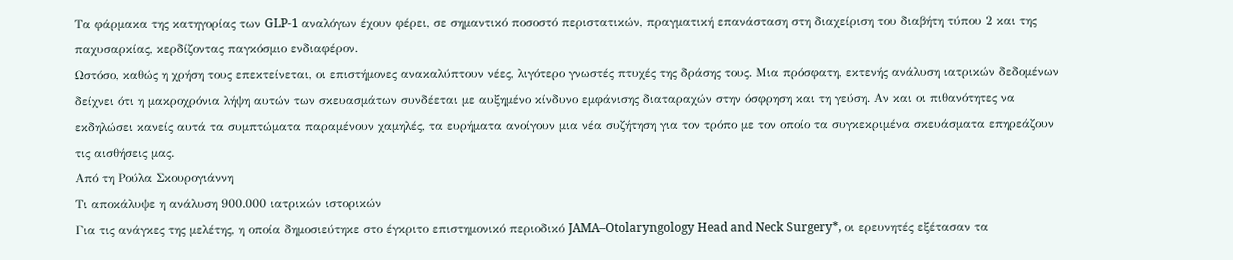Τα φάρμακα της κατηγορίας των GLP-1 αναλόγων έχουν φέρει, σε σημαντικό ποσοστό περιστατικών, πραγματική επανάσταση στη διαχείριση του διαβήτη τύπου 2 και της παχυσαρκίας, κερδίζοντας παγκόσμιο ενδιαφέρον.
Ωστόσο, καθώς η χρήση τους επεκτείνεται, οι επιστήμονες ανακαλύπτουν νέες, λιγότερο γνωστές πτυχές της δράσης τους. Μια πρόσφατη, εκτενής ανάλυση ιατρικών δεδομένων δείχνει ότι η μακροχρόνια λήψη αυτών των σκευασμάτων συνδέεται με αυξημένο κίνδυνο εμφάνισης διαταραχών στην όσφρηση και τη γεύση. Αν και οι πιθανότητες να εκδηλώσει κανείς αυτά τα συμπτώματα παραμένουν χαμηλές, τα ευρήματα ανοίγουν μια νέα συζήτηση για τον τρόπο με τον οποίο τα συγκεκριμένα σκευάσματα επηρεάζουν τις αισθήσεις μας.
Από τη Ρούλα Σκουρογιάννη
Τι αποκάλυψε η ανάλυση 900.000 ιατρικών ιστορικών
Για τις ανάγκες της μελέτης, η οποία δημοσιεύτηκε στο έγκριτο επιστημονικό περιοδικό JAMA–Otolaryngology Head and Neck Surgery*, οι ερευνητές εξέτασαν τα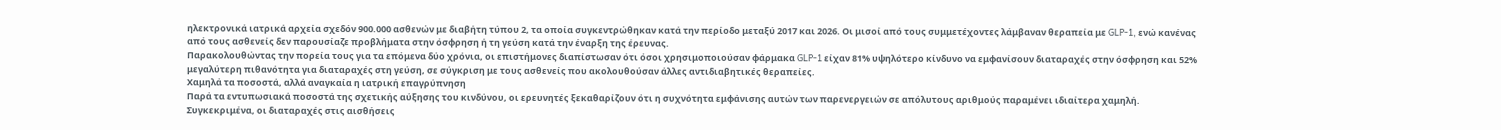ηλεκτρονικά ιατρικά αρχεία σχεδόν 900.000 ασθενών με διαβήτη τύπου 2, τα οποία συγκεντρώθηκαν κατά την περίοδο μεταξύ 2017 και 2026. Οι μισοί από τους συμμετέχοντες λάμβαναν θεραπεία με GLP-1, ενώ κανένας από τους ασθενείς δεν παρουσίαζε προβλήματα στην όσφρηση ή τη γεύση κατά την έναρξη της έρευνας.
Παρακολουθώντας την πορεία τους για τα επόμενα δύο χρόνια, οι επιστήμονες διαπίστωσαν ότι όσοι χρησιμοποιούσαν φάρμακα GLP-1 είχαν 81% υψηλότερο κίνδυνο να εμφανίσουν διαταραχές στην όσφρηση και 52% μεγαλύτερη πιθανότητα για διαταραχές στη γεύση, σε σύγκριση με τους ασθενείς που ακολουθούσαν άλλες αντιδιαβητικές θεραπείες.
Χαμηλά τα ποσοστά, αλλά αναγκαία η ιατρική επαγρύπνηση
Παρά τα εντυπωσιακά ποσοστά της σχετικής αύξησης του κινδύνου, οι ερευνητές ξεκαθαρίζουν ότι η συχνότητα εμφάνισης αυτών των παρενεργειών σε απόλυτους αριθμούς παραμένει ιδιαίτερα χαμηλή. Συγκεκριμένα, οι διαταραχές στις αισθήσεις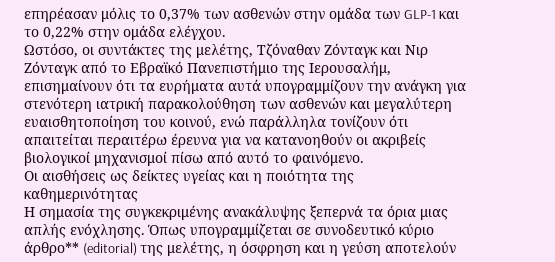επηρέασαν μόλις το 0,37% των ασθενών στην ομάδα των GLP-1 και το 0,22% στην ομάδα ελέγχου.
Ωστόσο, οι συντάκτες της μελέτης, Τζόναθαν Ζόνταγκ και Νιρ Ζόνταγκ από το Εβραϊκό Πανεπιστήμιο της Ιερουσαλήμ, επισημαίνουν ότι τα ευρήματα αυτά υπογραμμίζουν την ανάγκη για στενότερη ιατρική παρακολούθηση των ασθενών και μεγαλύτερη ευαισθητοποίηση του κοινού, ενώ παράλληλα τονίζουν ότι απαιτείται περαιτέρω έρευνα για να κατανοηθούν οι ακριβείς βιολογικοί μηχανισμοί πίσω από αυτό το φαινόμενο.
Οι αισθήσεις ως δείκτες υγείας και η ποιότητα της καθημερινότητας
Η σημασία της συγκεκριμένης ανακάλυψης ξεπερνά τα όρια μιας απλής ενόχλησης. Όπως υπογραμμίζεται σε συνοδευτικό κύριο άρθρο** (editorial) της μελέτης, η όσφρηση και η γεύση αποτελούν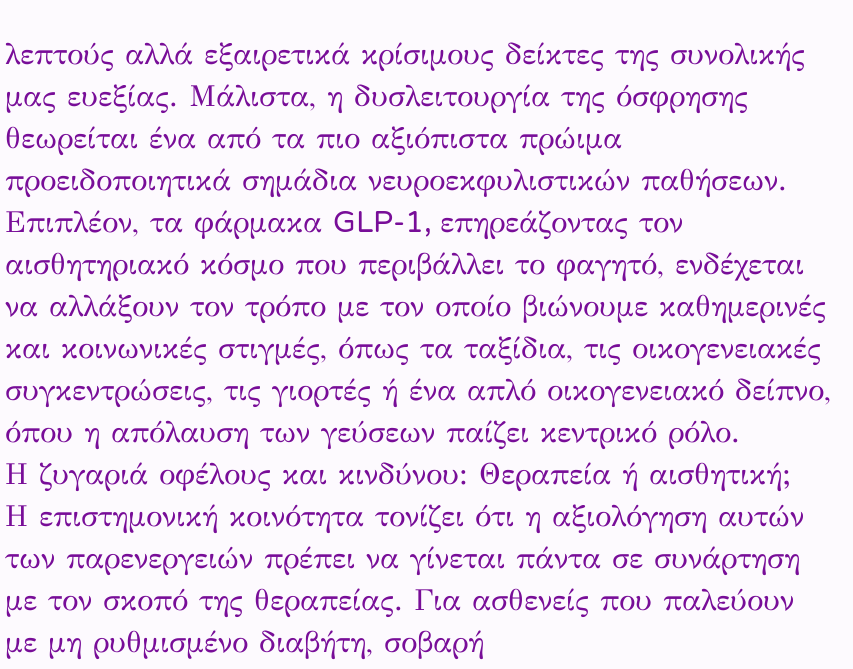λεπτούς αλλά εξαιρετικά κρίσιμους δείκτες της συνολικής μας ευεξίας. Μάλιστα, η δυσλειτουργία της όσφρησης θεωρείται ένα από τα πιο αξιόπιστα πρώιμα προειδοποιητικά σημάδια νευροεκφυλιστικών παθήσεων.
Επιπλέον, τα φάρμακα GLP-1, επηρεάζοντας τον αισθητηριακό κόσμο που περιβάλλει το φαγητό, ενδέχεται να αλλάξουν τον τρόπο με τον οποίο βιώνουμε καθημερινές και κοινωνικές στιγμές, όπως τα ταξίδια, τις οικογενειακές συγκεντρώσεις, τις γιορτές ή ένα απλό οικογενειακό δείπνο, όπου η απόλαυση των γεύσεων παίζει κεντρικό ρόλο.
Η ζυγαριά οφέλους και κινδύνου: Θεραπεία ή αισθητική;
Η επιστημονική κοινότητα τονίζει ότι η αξιολόγηση αυτών των παρενεργειών πρέπει να γίνεται πάντα σε συνάρτηση με τον σκοπό της θεραπείας. Για ασθενείς που παλεύουν με μη ρυθμισμένο διαβήτη, σοβαρή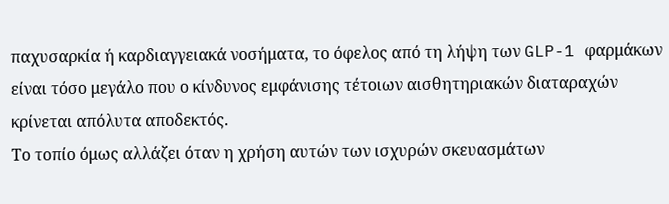παχυσαρκία ή καρδιαγγειακά νοσήματα, το όφελος από τη λήψη των GLP-1 φαρμάκων είναι τόσο μεγάλο που ο κίνδυνος εμφάνισης τέτοιων αισθητηριακών διαταραχών κρίνεται απόλυτα αποδεκτός.
Το τοπίο όμως αλλάζει όταν η χρήση αυτών των ισχυρών σκευασμάτων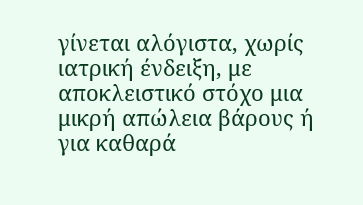γίνεται αλόγιστα, χωρίς ιατρική ένδειξη, με αποκλειστικό στόχο μια μικρή απώλεια βάρους ή για καθαρά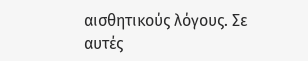αισθητικούς λόγους. Σε αυτές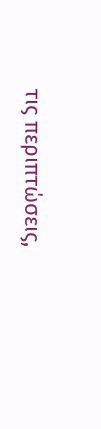τις περιπτώσεις,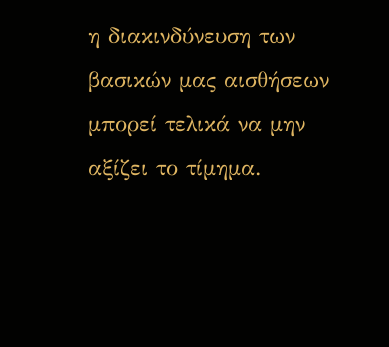η διακινδύνευση των βασικών μας αισθήσεων μπορεί τελικά να μην αξίζει το τίμημα.